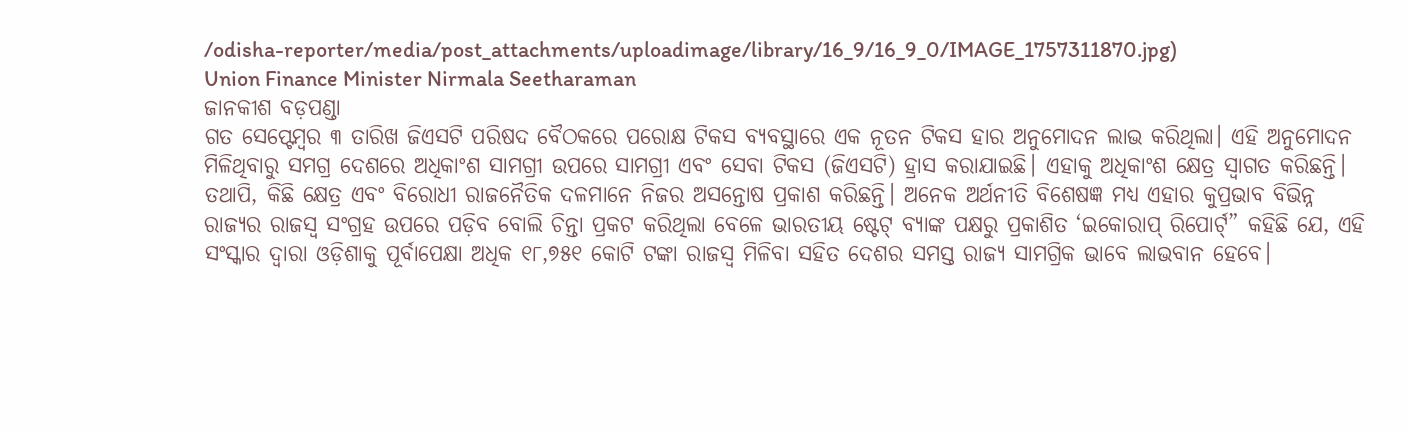/odisha-reporter/media/post_attachments/uploadimage/library/16_9/16_9_0/IMAGE_1757311870.jpg)
Union Finance Minister Nirmala Seetharaman
ଜାନକୀଶ ବଡ଼ପଣ୍ଡା
ଗତ ସେପ୍ଟେମ୍ବର ୩ ତାରିଖ ଜିଏସଟି ପରିଷଦ ବୈଠକରେ ପରୋକ୍ଷ ଟିକସ ବ୍ୟବସ୍ଥାରେ ଏକ ନୂତନ ଟିକସ ହାର ଅନୁମୋଦନ ଲାଭ କରିଥିଲା। ଏହି ଅନୁମୋଦନ ମିଳିଥିବାରୁ ସମଗ୍ର ଦେଶରେ ଅଧିକାଂଶ ସାମଗ୍ରୀ ଉପରେ ସାମଗ୍ରୀ ଏବଂ ସେବା ଟିକସ (ଜିଏସଟି) ହ୍ରାସ କରାଯାଇଛି। ଏହାକୁ ଅଧିକାଂଶ କ୍ଷେତ୍ର ସ୍ୱାଗତ କରିଛନ୍ତି। ତଥାପି, କିଛି କ୍ଷେତ୍ର ଏବଂ ବିରୋଧୀ ରାଜନୈତିକ ଦଳମାନେ ନିଜର ଅସନ୍ତୋଷ ପ୍ରକାଶ କରିଛନ୍ତି। ଅନେକ ଅର୍ଥନୀତି ବିଶେଷଜ୍ଞ ମଧ୍ୟ ଏହାର କୁପ୍ରଭାବ ବିଭିନ୍ନ ରାଜ୍ୟର ରାଜସ୍ୱ ସଂଗ୍ରହ ଉପରେ ପଡ଼ିବ ବୋଲି ଚିନ୍ତା ପ୍ରକଟ କରିଥିଲା ବେଳେ ଭାରତୀୟ ଷ୍ଟେଟ୍ ବ୍ୟାଙ୍କ ପକ୍ଷରୁ ପ୍ରକାଶିତ ‘ଇକୋରାପ୍ ରିପୋର୍ଟ୍” କହିଛି ଯେ, ଏହି ସଂସ୍କାର ଦ୍ୱାରା ଓଡ଼ିଶାକୁ ପୂର୍ବାପେକ୍ଷା ଅଧିକ ୧୮,୭୫୧ କୋଟି ଟଙ୍କା ରାଜସ୍ୱ ମିଳିବା ସହିତ ଦେଶର ସମସ୍ତ ରାଜ୍ୟ ସାମଗ୍ରିକ ଭାବେ ଲାଭବାନ ହେବେ।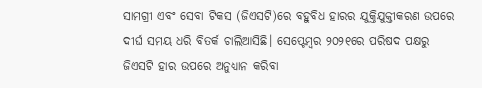ସାମଗ୍ରୀ ଏବଂ ସେବା ଟିକସ (ଜିଏସଟି)ରେ ବହୁବିଧ ହାରର ଯୁକ୍ତିଯୁକ୍ତୀକରଣ ଉପରେ ଦୀର୍ଘ ସମୟ ଧରି ବିତର୍କ ଚାଲିଆସିଛି। ସେପ୍ଟେମ୍ବର ୨୦୨୧ରେ ପରିଷଦ ପକ୍ଷରୁ ଜିଏସଟି ହାର ଉପରେ ଅନୁଧ୍ୟାନ କରିବା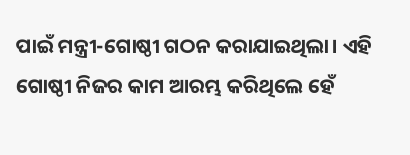ପାଇଁ ମନ୍ତ୍ରୀ-ଗୋଷ୍ଠୀ ଗଠନ କରାଯାଇଥିଲା। ଏହି ଗୋଷ୍ଠୀ ନିଜର କାମ ଆରମ୍ଭ କରିଥିଲେ ହେଁ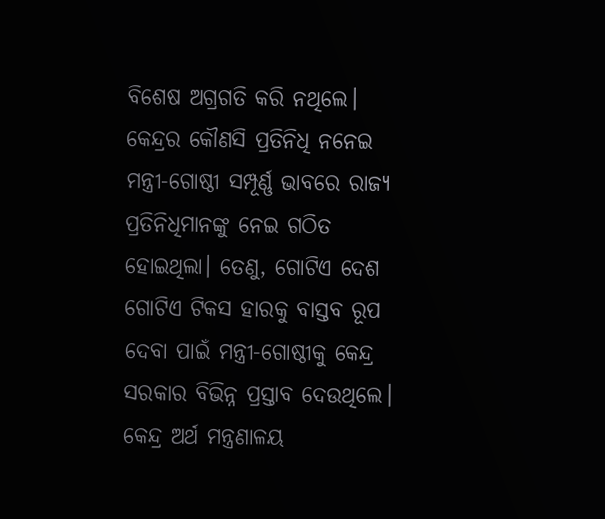ବିଶେଷ ଅଗ୍ରଗତି କରି ନଥିଲେ। କେନ୍ଦ୍ରର କୌଣସି ପ୍ରତିନିଧି ନନେଇ ମନ୍ତ୍ରୀ-ଗୋଷ୍ଠୀ ସମ୍ପୂର୍ଣ୍ଣ ଭାବରେ ରାଜ୍ୟ ପ୍ରତିନିଧିମାନଙ୍କୁ ନେଇ ଗଠିତ ହୋଇଥିଲା। ତେଣୁ, ଗୋଟିଏ ଦେଶ ଗୋଟିଏ ଟିକସ ହାରକୁ ବାସ୍ତବ ରୂପ ଦେବା ପାଇଁ ମନ୍ତ୍ରୀ-ଗୋଷ୍ଠୀକୁ କେନ୍ଦ୍ର ସରକାର ବିଭିନ୍ନ ପ୍ରସ୍ତାବ ଦେଉଥିଲେ। କେନ୍ଦ୍ର ଅର୍ଥ ମନ୍ତ୍ରଣାଳୟ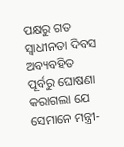ପକ୍ଷରୁ ଗତ ସ୍ୱାଧୀନତା ଦିବସ ଅବ୍ୟବହିତ ପୂର୍ବରୁ ଘୋଷଣା କରାଗଲା ଯେ ସେମାନେ ମନ୍ତ୍ରୀ-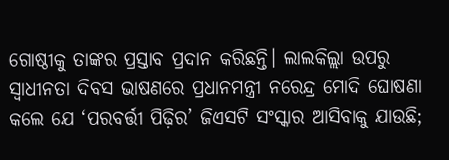ଗୋଷ୍ଠୀକୁ ତାଙ୍କର ପ୍ରସ୍ତାବ ପ୍ରଦାନ କରିଛନ୍ତି। ଲାଲକିଲ୍ଲା ଉପରୁ ସ୍ୱାଧୀନତା ଦିବସ ଭାଷଣରେ ପ୍ରଧାନମନ୍ତ୍ରୀ ନରେନ୍ଦ୍ର ମୋଦି ଘୋଷଣା କଲେ ଯେ ‘ପରବର୍ତ୍ତୀ ପିଢ଼ିର’ ଜିଏସଟି ସଂସ୍କାର ଆସିବାକୁ ଯାଉଛି;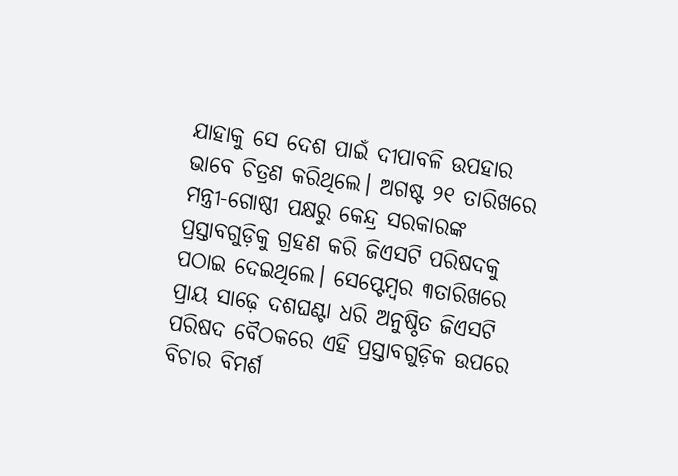ଯାହାକୁ ସେ ଦେଶ ପାଇଁ ଦୀପାବଳି ଉପହାର ଭାବେ ଚିତ୍ରଣ କରିଥିଲେ। ଅଗଷ୍ଟ ୨୧ ତାରିଖରେ ମନ୍ତ୍ରୀ-ଗୋଷ୍ଠୀ ପକ୍ଷରୁ କେନ୍ଦ୍ର ସରକାରଙ୍କ ପ୍ରସ୍ତାବଗୁଡ଼ିକୁ ଗ୍ରହଣ କରି ଜିଏସଟି ପରିଷଦକୁ ପଠାଇ ଦେଇଥିଲେ। ସେପ୍ଟେମ୍ବର ୩ତାରିଖରେ ପ୍ରାୟ ସାଢ଼େ ଦଶଘଣ୍ଟା ଧରି ଅନୁଷ୍ଠିତ ଜିଏସଟି ପରିଷଦ ବୈଠକରେ ଏହି ପ୍ରସ୍ତାବଗୁଡ଼ିକ ଉପରେ ବିଚାର ବିମର୍ଶ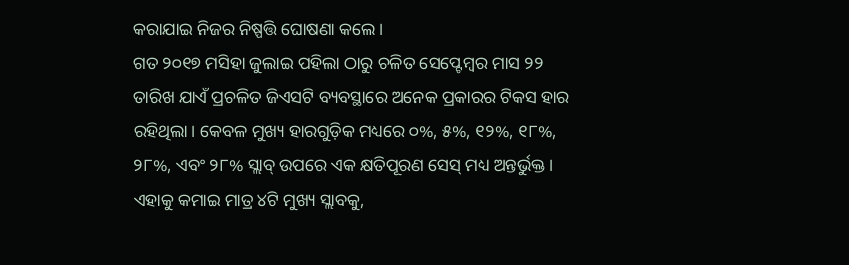କରାଯାଇ ନିଜର ନିଷ୍ପତ୍ତି ଘୋଷଣା କଲେ।
ଗତ ୨୦୧୭ ମସିହା ଜୁଲାଇ ପହିଲା ଠାରୁ ଚଳିତ ସେପ୍ଟେମ୍ବର ମାସ ୨୨ ତାରିଖ ଯାଏଁ ପ୍ରଚଳିତ ଜିଏସଟି ବ୍ୟବସ୍ଥାରେ ଅନେକ ପ୍ରକାରର ଟିକସ ହାର ରହିଥିଲା। କେବଳ ମୁଖ୍ୟ ହାରଗୁଡ଼ିକ ମଧ୍ୟରେ ୦%, ୫%, ୧୨%, ୧୮%, ୨୮%, ଏବଂ ୨୮% ସ୍ଲାବ୍ ଉପରେ ଏକ କ୍ଷତିପୂରଣ ସେସ୍ ମଧ୍ୟ ଅନ୍ତର୍ଭୁକ୍ତ। ଏହାକୁ କମାଇ ମାତ୍ର ୪ଟି ମୁଖ୍ୟ ସ୍ଲାବକୁ,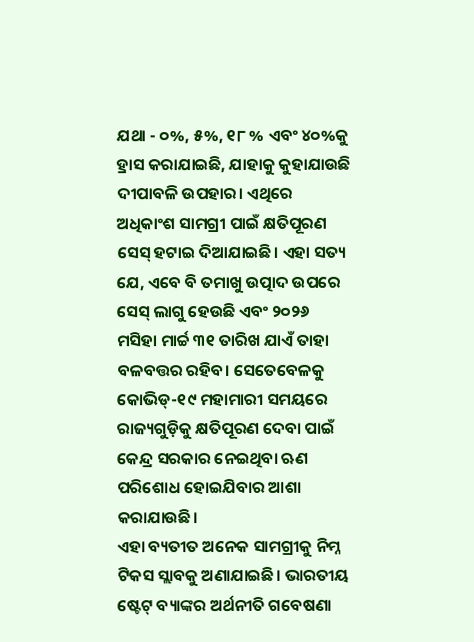ଯଥା - ୦%, ୫%, ୧୮ % ଏବଂ ୪୦%କୁ ହ୍ରାସ କରାଯାଇଛି, ଯାହାକୁ କୁହାଯାଉଛି ଦୀପାବଳି ଉପହାର। ଏଥିରେ ଅଧିକାଂଶ ସାମଗ୍ରୀ ପାଇଁ କ୍ଷତିପୂରଣ ସେସ୍ ହଟାଇ ଦିଆଯାଇଛି। ଏହା ସତ୍ୟ ଯେ, ଏବେ ବି ତମାଖୁ ଉତ୍ପାଦ ଉପରେ ସେସ୍ ଲାଗୁ ହେଉଛି ଏବଂ ୨୦୨୬ ମସିହା ମାର୍ଚ୍ଚ ୩୧ ତାରିଖ ଯାଏଁ ତାହା ବଳବତ୍ତର ରହିବ। ସେତେବେଳକୁ କୋଭିଡ୍-୧୯ ମହାମାରୀ ସମୟରେ ରାଜ୍ୟଗୁଡ଼ିକୁ କ୍ଷତିପୂରଣ ଦେବା ପାଇଁ କେନ୍ଦ୍ର ସରକାର ନେଇଥିବା ଋଣ ପରିଶୋଧ ହୋଇଯିବାର ଆଶା କରାଯାଉଛି।
ଏହା ବ୍ୟତୀତ ଅନେକ ସାମଗ୍ରୀକୁ ନିମ୍ନ ଟିକସ ସ୍ଲାବକୁ ଅଣାଯାଇଛି। ଭାରତୀୟ ଷ୍ଟେଟ୍ ବ୍ୟାଙ୍କର ଅର୍ଥନୀତି ଗବେଷଣା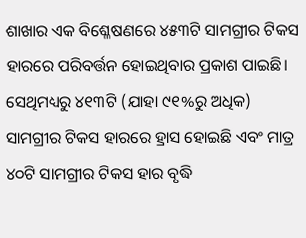ଶାଖାର ଏକ ବିଶ୍ଳେଷଣରେ ୪୫୩ଟି ସାମଗ୍ରୀର ଟିକସ ହାରରେ ପରିବର୍ତ୍ତନ ହୋଇଥିବାର ପ୍ରକାଶ ପାଇଛି। ସେଥିମଧ୍ୟରୁ ୪୧୩ଟି (ଯାହା ୯୧%ରୁ ଅଧିକ) ସାମଗ୍ରୀର ଟିକସ ହାରରେ ହ୍ରାସ ହୋଇଛି ଏବଂ ମାତ୍ର ୪୦ଟି ସାମଗ୍ରୀର ଟିକସ ହାର ବୃଦ୍ଧି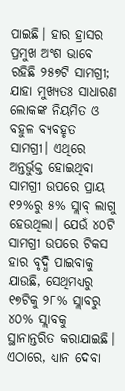ପାଇଛି। ହାର ହ୍ରାସର ପ୍ରମୁଖ ଅଂଶ ଭାବେ ରହିଛି ୨୫୭ଟି ସାମଗ୍ରୀ; ଯାହା ମୁଖ୍ୟତଃ ସାଧାରଣ ଲୋକଙ୍କ ନିୟମିତ ଓ ବହୁଳ ବ୍ୟବହୃତ ସାମଗ୍ରୀ। ଏଥିରେ ଅନ୍ତର୍ଭୁକ୍ତ ହୋଇଥିବା ସାମଗ୍ରୀ ଉପରେ ପ୍ରାୟ ୧୨%ରୁ ୫% ସ୍ଲାବ୍ ଲାଗୁ ହେଉଥିଲା। ଯେଉଁ ୪୦ଟି ସାମଗ୍ରୀ ଉପରେ ଟିକସ ହାର ବୃଦ୍ଧି ପାଇବାକୁ ଯାଉଛି, ସେଥିମଧ୍ୟରୁ ୧୭ଟିକୁ ୨୮% ସ୍ଲାବରୁ ୪୦% ସ୍ଲାବକୁ ସ୍ଥାନାନ୍ତରିତ କରାଯାଇଛି। ଏଠାରେ, ଧ୍ୟାନ ଦେବା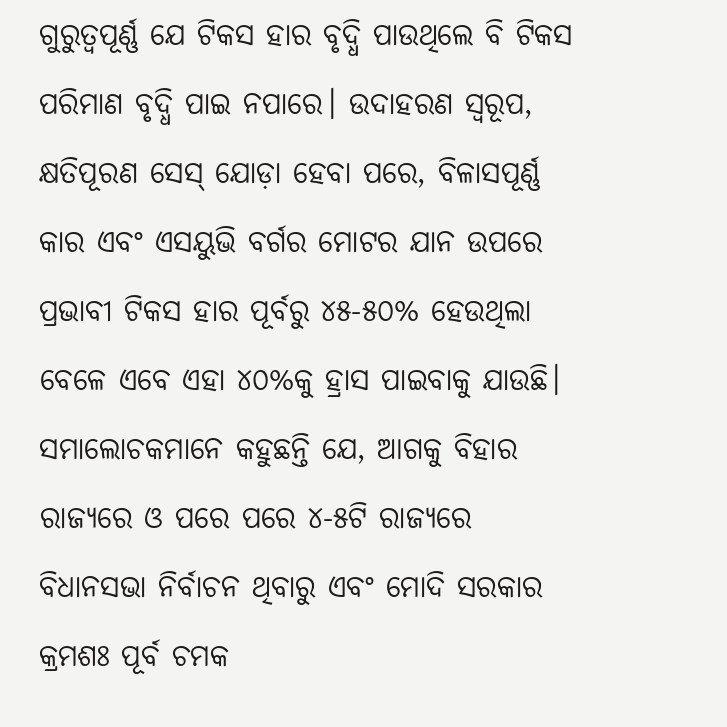ଗୁରୁତ୍ୱପୂର୍ଣ୍ଣ ଯେ ଟିକସ ହାର ବୃଦ୍ଧି ପାଉଥିଲେ ବି ଟିକସ ପରିମାଣ ବୃଦ୍ଧି ପାଇ ନପାରେ। ଉଦାହରଣ ସ୍ୱରୂପ, କ୍ଷତିପୂରଣ ସେସ୍ ଯୋଡ଼ା ହେବା ପରେ, ବିଳାସପୂର୍ଣ୍ଣ କାର ଏବଂ ଏସୟୁଭି ବର୍ଗର ମୋଟର ଯାନ ଉପରେ ପ୍ରଭାବୀ ଟିକସ ହାର ପୂର୍ବରୁ ୪୫-୫୦% ହେଉଥିଲା ବେଳେ ଏବେ ଏହା ୪୦%କୁ ହ୍ରାସ ପାଇବାକୁ ଯାଉଛି।
ସମାଲୋଚକମାନେ କହୁଛନ୍ତି ଯେ, ଆଗକୁ ବିହାର ରାଜ୍ୟରେ ଓ ପରେ ପରେ ୪-୫ଟି ରାଜ୍ୟରେ ବିଧାନସଭା ନିର୍ବାଚନ ଥିବାରୁ ଏବଂ ମୋଦି ସରକାର କ୍ରମଶଃ ପୂର୍ବ ଚମକ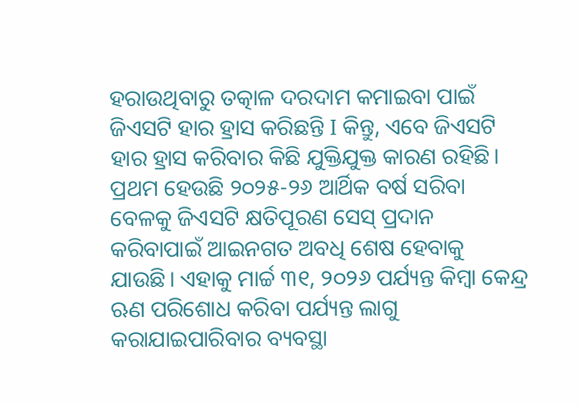ହରାଉଥିବାରୁ ତତ୍କାଳ ଦରଦାମ କମାଇବା ପାଇଁ ଜିଏସଟି ହାର ହ୍ରାସ କରିଛନ୍ତି I କିନ୍ତୁ, ଏବେ ଜିଏସଟି ହାର ହ୍ରାସ କରିବାର କିଛି ଯୁକ୍ତିଯୁକ୍ତ କାରଣ ରହିଛି। ପ୍ରଥମ ହେଉଛି ୨୦୨୫-୨୬ ଆର୍ଥିକ ବର୍ଷ ସରିବା ବେଳକୁ ଜିଏସଟି କ୍ଷତିପୂରଣ ସେସ୍ ପ୍ରଦାନ କରିବାପାଇଁ ଆଇନଗତ ଅବଧି ଶେଷ ହେବାକୁ ଯାଉଛି। ଏହାକୁ ମାର୍ଚ୍ଚ ୩୧, ୨୦୨୬ ପର୍ଯ୍ୟନ୍ତ କିମ୍ବା କେନ୍ଦ୍ର ଋଣ ପରିଶୋଧ କରିବା ପର୍ଯ୍ୟନ୍ତ ଲାଗୁ କରାଯାଇପାରିବାର ବ୍ୟବସ୍ଥା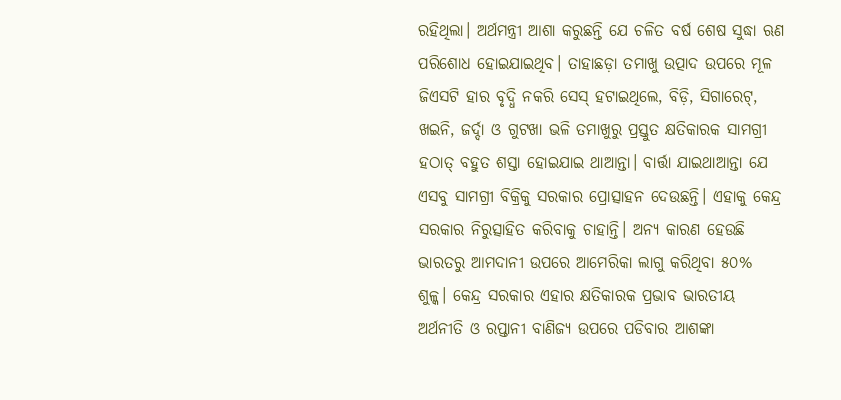ରହିଥିଲା। ଅର୍ଥମନ୍ତ୍ରୀ ଆଶା କରୁଛନ୍ତି ଯେ ଚଳିତ ବର୍ଷ ଶେଷ ସୁଦ୍ଧା ଋଣ ପରିଶୋଧ ହୋଇଯାଇଥିବ। ତାହାଛଡ଼ା ତମାଖୁ ଉତ୍ପାଦ ଉପରେ ମୂଳ ଜିଏସଟି ହାର ବୃଦ୍ଧି ନକରି ସେସ୍ ହଟାଇଥିଲେ, ବିଡ଼ି, ସିଗାରେଟ୍, ଖଇନି, ଜର୍ଦ୍ଦା ଓ ଗୁଟଖା ଭଳି ତମାଖୁରୁ ପ୍ରସ୍ତୁତ କ୍ଷତିକାରକ ସାମଗ୍ରୀ ହଠାତ୍ ବହୁତ ଶସ୍ତା ହୋଇଯାଇ ଥାଆନ୍ତା। ବାର୍ତ୍ତା ଯାଇଥାଆନ୍ତା ଯେ ଏସବୁ ସାମଗ୍ରୀ ବିକ୍ରିକୁ ସରକାର ପ୍ରୋତ୍ସାହନ ଦେଉଛନ୍ତି। ଏହାକୁ କେନ୍ଦ୍ର ସରକାର ନିରୁତ୍ସାହିତ କରିବାକୁ ଚାହାନ୍ତି। ଅନ୍ୟ କାରଣ ହେଉଛି ଭାରତରୁ ଆମଦାନୀ ଉପରେ ଆମେରିକା ଲାଗୁ କରିଥିବା ୫୦% ଶୁଳ୍କ। କେନ୍ଦ୍ର ସରକାର ଏହାର କ୍ଷତିକାରକ ପ୍ରଭାବ ଭାରତୀୟ ଅର୍ଥନୀତି ଓ ରପ୍ତାନୀ ବାଣିଜ୍ୟ ଉପରେ ପଡିବାର ଆଶଙ୍କା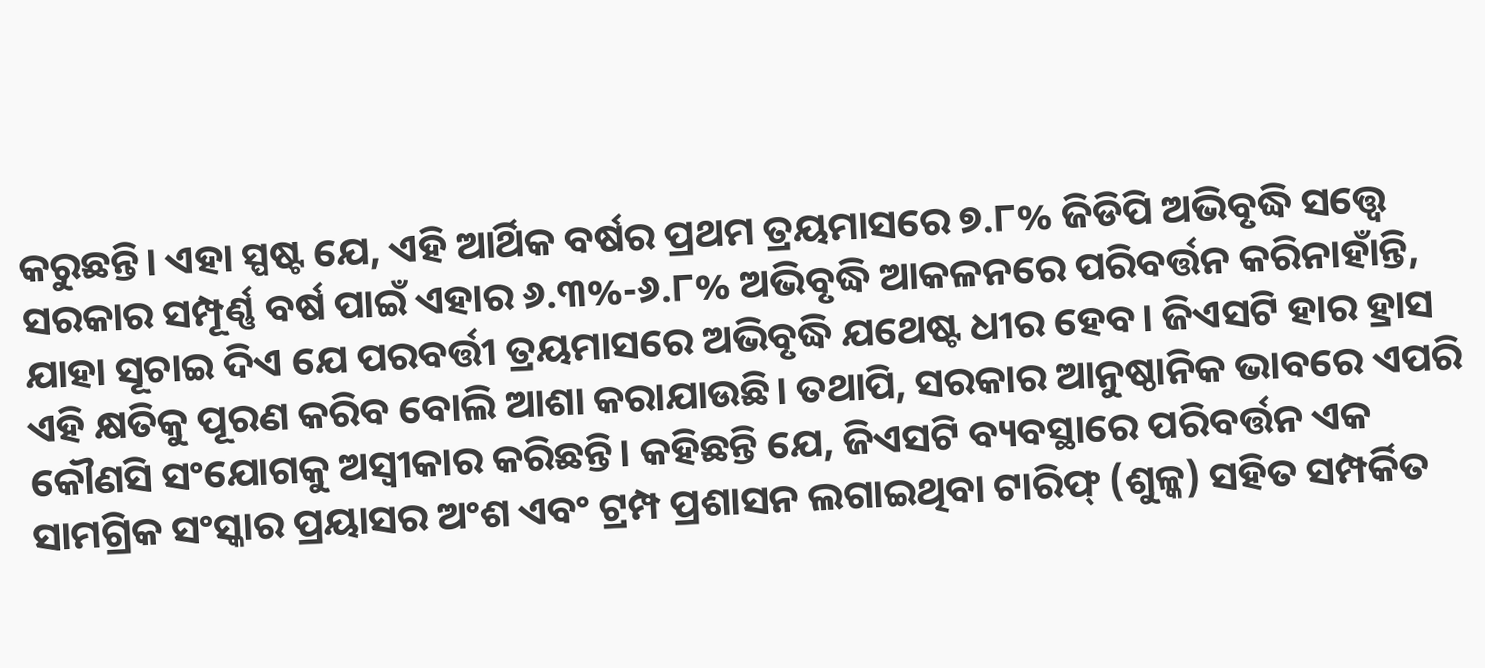କରୁଛନ୍ତି। ଏହା ସ୍ପଷ୍ଟ ଯେ, ଏହି ଆର୍ଥିକ ବର୍ଷର ପ୍ରଥମ ତ୍ରୟମାସରେ ୭.୮% ଜିଡିପି ଅଭିବୃଦ୍ଧି ସତ୍ତ୍ୱେ ସରକାର ସମ୍ପୂର୍ଣ୍ଣ ବର୍ଷ ପାଇଁ ଏହାର ୬.୩%-୬.୮% ଅଭିବୃଦ୍ଧି ଆକଳନରେ ପରିବର୍ତ୍ତନ କରିନାହାଁନ୍ତି, ଯାହା ସୂଚାଇ ଦିଏ ଯେ ପରବର୍ତ୍ତୀ ତ୍ରୟମାସରେ ଅଭିବୃଦ୍ଧି ଯଥେଷ୍ଟ ଧୀର ହେବ। ଜିଏସଟି ହାର ହ୍ରାସ ଏହି କ୍ଷତିକୁ ପୂରଣ କରିବ ବୋଲି ଆଶା କରାଯାଉଛି। ତଥାପି, ସରକାର ଆନୁଷ୍ଠାନିକ ଭାବରେ ଏପରି କୌଣସି ସଂଯୋଗକୁ ଅସ୍ୱୀକାର କରିଛନ୍ତି। କହିଛନ୍ତି ଯେ, ଜିଏସଟି ବ୍ୟବସ୍ଥାରେ ପରିବର୍ତ୍ତନ ଏକ ସାମଗ୍ରିକ ସଂସ୍କାର ପ୍ରୟାସର ଅଂଶ ଏବଂ ଟ୍ରମ୍ପ ପ୍ରଶାସନ ଲଗାଇଥିବା ଟାରିଫ୍ (ଶୁଳ୍କ) ସହିତ ସମ୍ପର୍କିତ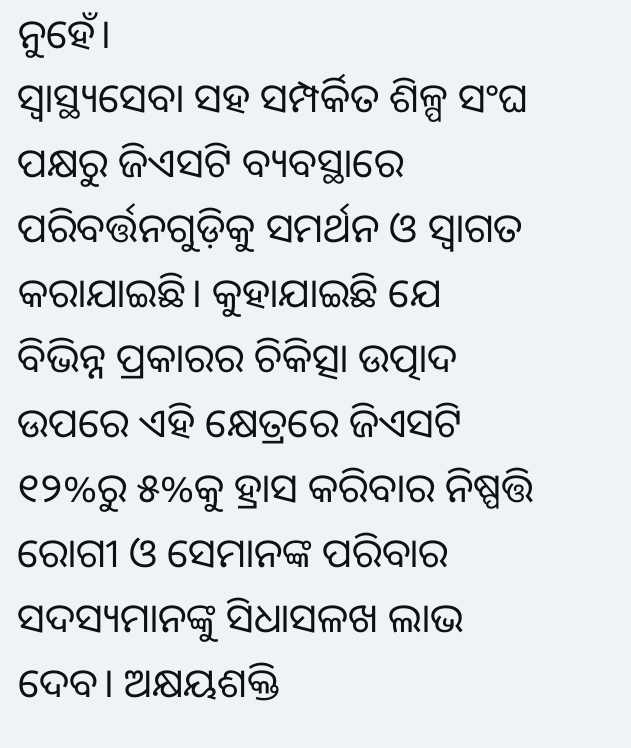ନୁହେଁ।
ସ୍ୱାସ୍ଥ୍ୟସେବା ସହ ସମ୍ପର୍କିତ ଶିଳ୍ପ ସଂଘ ପକ୍ଷରୁ ଜିଏସଟି ବ୍ୟବସ୍ଥାରେ ପରିବର୍ତ୍ତନଗୁଡ଼ିକୁ ସମର୍ଥନ ଓ ସ୍ୱାଗତ କରାଯାଇଛି। କୁହାଯାଇଛି ଯେ ବିଭିନ୍ନ ପ୍ରକାରର ଚିକିତ୍ସା ଉତ୍ପାଦ ଉପରେ ଏହି କ୍ଷେତ୍ରରେ ଜିଏସଟି ୧୨%ରୁ ୫%କୁ ହ୍ରାସ କରିବାର ନିଷ୍ପତ୍ତି ରୋଗୀ ଓ ସେମାନଙ୍କ ପରିବାର ସଦସ୍ୟମାନଙ୍କୁ ସିଧାସଳଖ ଲାଭ ଦେବ। ଅକ୍ଷୟଶକ୍ତି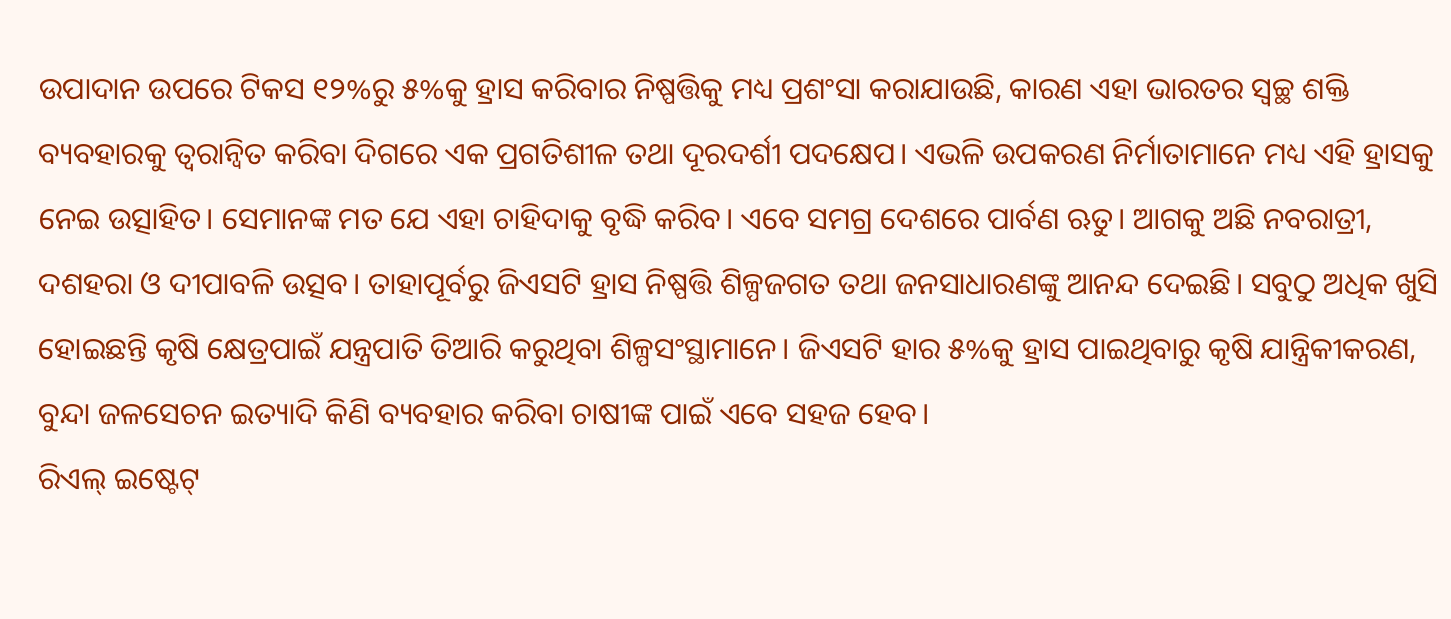ଉପାଦାନ ଉପରେ ଟିକସ ୧୨%ରୁ ୫%କୁ ହ୍ରାସ କରିବାର ନିଷ୍ପତ୍ତିକୁ ମଧ୍ୟ ପ୍ରଶଂସା କରାଯାଉଛି, କାରଣ ଏହା ଭାରତର ସ୍ୱଚ୍ଛ ଶକ୍ତି ବ୍ୟବହାରକୁ ତ୍ୱରାନ୍ୱିତ କରିବା ଦିଗରେ ଏକ ପ୍ରଗତିଶୀଳ ତଥା ଦୂରଦର୍ଶୀ ପଦକ୍ଷେପ। ଏଭଳି ଉପକରଣ ନିର୍ମାତାମାନେ ମଧ୍ୟ ଏହି ହ୍ରାସକୁ ନେଇ ଉତ୍ସାହିତ। ସେମାନଙ୍କ ମତ ଯେ ଏହା ଚାହିଦାକୁ ବୃଦ୍ଧି କରିବ। ଏବେ ସମଗ୍ର ଦେଶରେ ପାର୍ବଣ ଋତୁ। ଆଗକୁ ଅଛି ନବରାତ୍ରୀ, ଦଶହରା ଓ ଦୀପାବଳି ଉତ୍ସବ। ତାହାପୂର୍ବରୁ ଜିଏସଟି ହ୍ରାସ ନିଷ୍ପତ୍ତି ଶିଳ୍ପଜଗତ ତଥା ଜନସାଧାରଣଙ୍କୁ ଆନନ୍ଦ ଦେଇଛି। ସବୁଠୁ ଅଧିକ ଖୁସି ହୋଇଛନ୍ତି କୃଷି କ୍ଷେତ୍ରପାଇଁ ଯନ୍ତ୍ରପାତି ତିଆରି କରୁଥିବା ଶିଳ୍ପସଂସ୍ଥାମାନେ। ଜିଏସଟି ହାର ୫%କୁ ହ୍ରାସ ପାଇଥିବାରୁ କୃଷି ଯାନ୍ତ୍ରିକୀକରଣ, ବୁନ୍ଦା ଜଳସେଚନ ଇତ୍ୟାଦି କିଣି ବ୍ୟବହାର କରିବା ଚାଷୀଙ୍କ ପାଇଁ ଏବେ ସହଜ ହେବ।
ରିଏଲ୍ ଇଷ୍ଟେଟ୍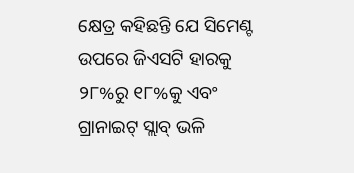କ୍ଷେତ୍ର କହିଛନ୍ତି ଯେ ସିମେଣ୍ଟ ଉପରେ ଜିଏସଟି ହାରକୁ ୨୮%ରୁ ୧୮%କୁ ଏବଂ ଗ୍ରାନାଇଟ୍ ସ୍ଲାବ୍ ଭଳି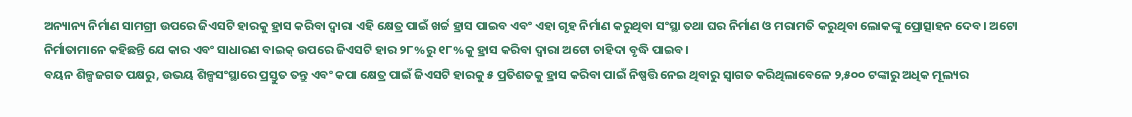ଅନ୍ୟାନ୍ୟ ନିର୍ମାଣ ସାମଗ୍ରୀ ଉପରେ ଜିଏସଟି ହାରକୁ ହ୍ରାସ କରିବା ଦ୍ୱାରା ଏହି କ୍ଷେତ୍ର ପାଇଁ ଖର୍ଚ୍ଚ ହ୍ରାସ ପାଇବ ଏବଂ ଏହା ଗୃହ ନିର୍ମାଣ କରୁଥିବା ସଂସ୍ଥା ତଥା ଘର ନିର୍ମାଣ ଓ ମରାମତି କରୁଥିବା ଲୋକଙ୍କୁ ପ୍ରୋତ୍ସାହନ ଦେବ। ଅଟୋ ନିର୍ମାତାମାନେ କହିଛନ୍ତି ଯେ କାର ଏବଂ ସାଧାରଣ ବାଇକ୍ ଉପରେ ଜିଏସଟି ହାର ୨୮%ରୁ ୧୮%କୁ ହ୍ରାସ କରିବା ଦ୍ୱାରା ଅଟୋ ଚାହିଦା ବୃଦ୍ଧି ପାଇବ।
ବୟନ ଶିଳ୍ପଜଗତ ପକ୍ଷରୁ, ଉଭୟ ଶିଳ୍ପସଂସ୍ଥାରେ ପ୍ରସ୍ତୁତ ତନ୍ତୁ ଏବଂ କପା କ୍ଷେତ୍ର ପାଇଁ ଜିଏସଟି ହାରକୁ ୫ ପ୍ରତିଶତକୁ ହ୍ରାସ କରିବା ପାଇଁ ନିଷ୍ପତ୍ତି ନେଇ ଥିବାରୁ ସ୍ୱାଗତ କରିଥିଲାବେଳେ ୨,୫୦୦ ଟଙ୍କାରୁ ଅଧିକ ମୂଲ୍ୟର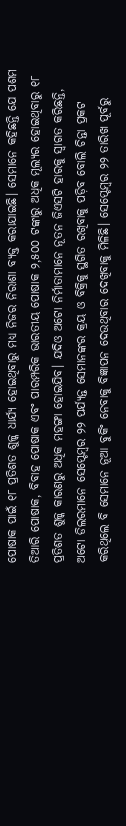ପୋଷାକ ପାଇଁ ୧୮ ପ୍ରତିଶତ ଶୁଳ୍କ ଧାର୍ଯ୍ୟ ହୋଇଥିବାରୁ ମଧ୍ୟ ନିଜର ନିରାଶା ବ୍ୟକ୍ତ କରାଯାଇଛି। ସେମାନେ କହିଛନ୍ତି ଯେ ପଶମ ତିଆରି ପୋଷାକ, ବିବାହ ପୋଷାକ ଏବଂ ପାରମ୍ପରିକ ଭାରତୀୟ ପୋଷାକ ୨,୫୦୦ ଟଙ୍କାରୁ ଅଧିକ ମୂଲ୍ୟର ହୋଇଥିବାରୁ ୧୮ ପ୍ରତିଶତ ଶୁଳ୍କ କାରଣରୁ ଅଧିକ ମହଙ୍ଗା ହୋଇଯିବ। ଯଦିଓ ଅଟୋ ନିର୍ମାତାମାନେ ନୂତନ ଜିଏସଟି ହାରକୁ ସ୍ୱାଗତ କରିଛନ୍ତି, ଅଟୋ ଡିଲରମାନେ ସେପ୍ଟେମ୍ବର ୨୨ ପର୍ଯ୍ୟନ୍ତ ସେମାନଙ୍କର କ୍ରୟ ଓ ବିକ୍ରିକୁ ସ୍ଥଗିତ ରଖିବାକୁ ପଡ଼ିବ ବୋଲି ଚିନ୍ତା ପ୍ରକଟ କରିଥିଲେ ବି ସେମାନେ ନୂଆ ବୁକିଂ ନେବାକୁ ବିଜ୍ଞାପନ ଦେଉଥିବାର ଦେଖିବାକୁ ମିଳିଛି। ସେପ୍ଟେମ୍ବର ୨୨ ତାରିଖ ପୂର୍ବରୁ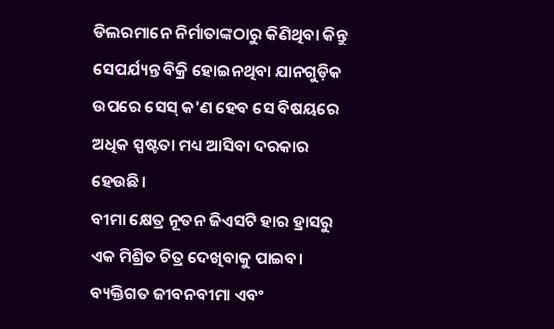ଡିଲରମାନେ ନିର୍ମାତାଙ୍କଠାରୁ କିଣିଥିବା କିନ୍ତୁ ସେପର୍ଯ୍ୟନ୍ତ ବିକ୍ରି ହୋଇନଥିବା ଯାନଗୁଡ଼ିକ ଉପରେ ସେସ୍ କ'ଣ ହେବ ସେ ବିଷୟରେ ଅଧିକ ସ୍ପଷ୍ଟତା ମଧ୍ୟ ଆସିବା ଦରକାର ହେଉଛି।
ବୀମା କ୍ଷେତ୍ର ନୂତନ ଜିଏସଟି ହାର ହ୍ରାସରୁ ଏକ ମିଶ୍ରିତ ଚିତ୍ର ଦେଖିବାକୁ ପାଇବ। ବ୍ୟକ୍ତିଗତ ଜୀବନବୀମା ଏବଂ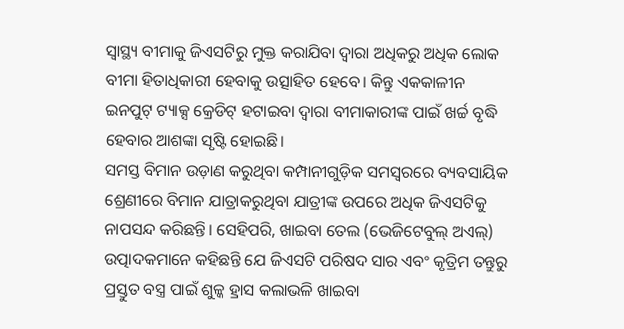ସ୍ୱାସ୍ଥ୍ୟ ବୀମାକୁ ଜିଏସଟିରୁ ମୁକ୍ତ କରାଯିବା ଦ୍ୱାରା ଅଧିକରୁ ଅଧିକ ଲୋକ ବୀମା ହିତାଧିକାରୀ ହେବାକୁ ଉତ୍ସାହିତ ହେବେ। କିନ୍ତୁ ଏକକାଳୀନ ଇନପୁଟ୍ ଟ୍ୟାକ୍ସ କ୍ରେଡିଟ୍ ହଟାଇବା ଦ୍ୱାରା ବୀମାକାରୀଙ୍କ ପାଇଁ ଖର୍ଚ୍ଚ ବୃଦ୍ଧି ହେବାର ଆଶଙ୍କା ସୃଷ୍ଟି ହୋଇଛି।
ସମସ୍ତ ବିମାନ ଉଡ଼ାଣ କରୁଥିବା କମ୍ପାନୀଗୁଡ଼ିକ ସମସ୍ୱରରେ ବ୍ୟବସାୟିକ ଶ୍ରେଣୀରେ ବିମାନ ଯାତ୍ରାକରୁଥିବା ଯାତ୍ରୀଙ୍କ ଉପରେ ଅଧିକ ଜିଏସଟିକୁ ନାପସନ୍ଦ କରିଛନ୍ତି। ସେହିପରି, ଖାଇବା ତେଲ (ଭେଜିଟେବୁଲ୍ ଅଏଲ୍) ଉତ୍ପାଦକମାନେ କହିଛନ୍ତି ଯେ ଜିଏସଟି ପରିଷଦ ସାର ଏବଂ କୃତ୍ରିମ ତନ୍ତୁରୁ ପ୍ରସ୍ତୁତ ବସ୍ତ୍ର ପାଇଁ ଶୁଳ୍କ ହ୍ରାସ କଲାଭଳି ଖାଇବା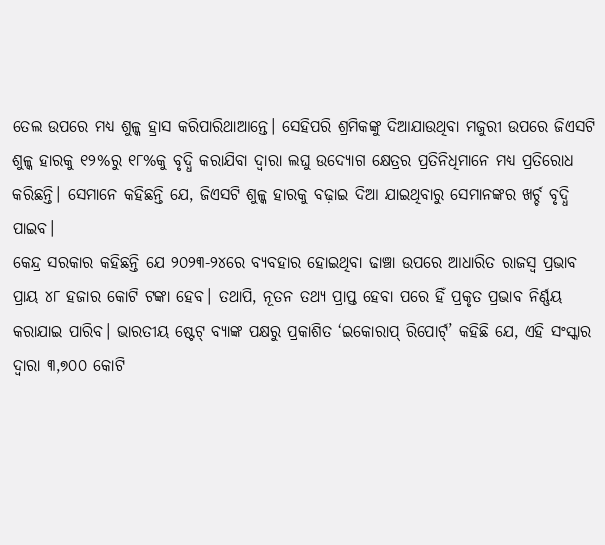ତେଲ ଉପରେ ମଧ୍ୟ ଶୁଳ୍କ ହ୍ରାସ କରିପାରିଥାଆନ୍ତେ। ସେହିପରି ଶ୍ରମିକଙ୍କୁ ଦିଆଯାଉଥିବା ମଜୁରୀ ଉପରେ ଜିଏସଟି ଶୁଳ୍କ ହାରକୁ ୧୨%ରୁ ୧୮%କୁ ବୃଦ୍ଧି କରାଯିବା ଦ୍ୱାରା ଲଘୁ ଉଦ୍ୟୋଗ କ୍ଷେତ୍ରର ପ୍ରତିନିଧିମାନେ ମଧ୍ୟ ପ୍ରତିରୋଧ କରିଛନ୍ତି। ସେମାନେ କହିଛନ୍ତି ଯେ, ଜିଏସଟି ଶୁଳ୍କ ହାରକୁ ବଢ଼ାଇ ଦିଆ ଯାଇଥିବାରୁ ସେମାନଙ୍କର ଖର୍ଚ୍ଚ ବୃଦ୍ଧି ପାଇବ।
କେନ୍ଦ୍ର ସରକାର କହିଛନ୍ତି ଯେ ୨୦୨୩-୨୪ରେ ବ୍ୟବହାର ହୋଇଥିବା ଢାଞ୍ଚା ଉପରେ ଆଧାରିତ ରାଜସ୍ୱ ପ୍ରଭାବ ପ୍ରାୟ ୪୮ ହଜାର କୋଟି ଟଙ୍କା ହେବ। ତଥାପି, ନୂତନ ତଥ୍ୟ ପ୍ରାପ୍ତ ହେବା ପରେ ହିଁ ପ୍ରକୃତ ପ୍ରଭାବ ନିର୍ଣ୍ଣୟ କରାଯାଇ ପାରିବ। ଭାରତୀୟ ଷ୍ଟେଟ୍ ବ୍ୟାଙ୍କ ପକ୍ଷରୁ ପ୍ରକାଶିତ ‘ଇକୋରାପ୍ ରିପୋର୍ଟ୍’ କହିଛି ଯେ, ଏହି ସଂସ୍କାର ଦ୍ୱାରା ୩,୭୦୦ କୋଟି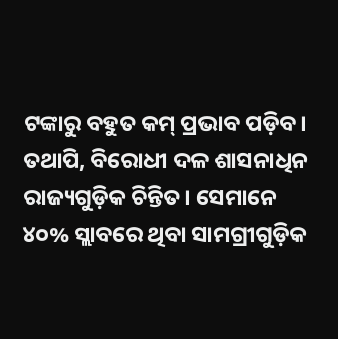ଟଙ୍କାରୁ ବହୁତ କମ୍ ପ୍ରଭାବ ପଡ଼ିବ। ତଥାପି, ବିରୋଧୀ ଦଳ ଶାସନାଧିନ ରାଜ୍ୟଗୁଡ଼ିକ ଚିନ୍ତିତ। ସେମାନେ ୪୦% ସ୍ଲାବରେ ଥିବା ସାମଗ୍ରୀଗୁଡ଼ିକ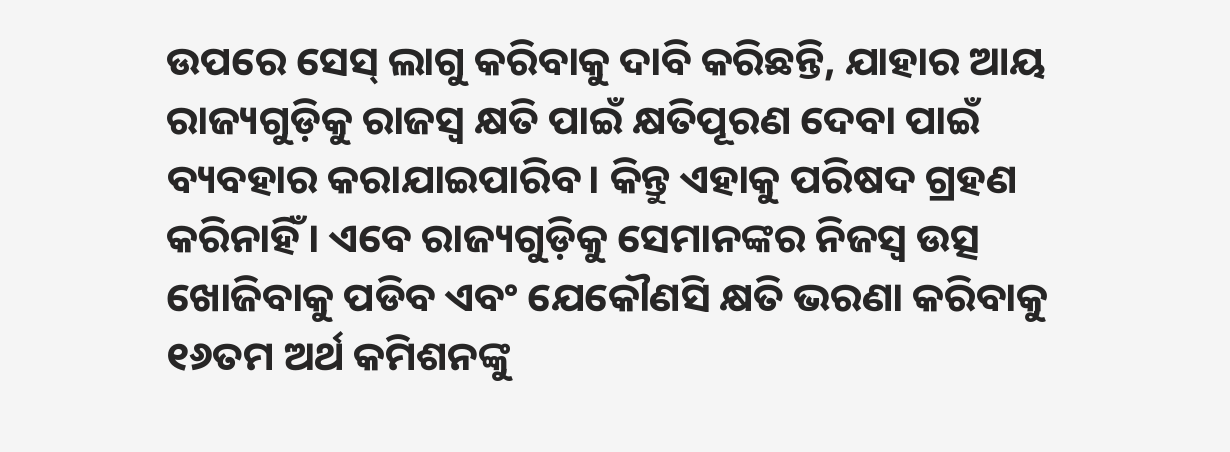ଉପରେ ସେସ୍ ଲାଗୁ କରିବାକୁ ଦାବି କରିଛନ୍ତି, ଯାହାର ଆୟ ରାଜ୍ୟଗୁଡ଼ିକୁ ରାଜସ୍ୱ କ୍ଷତି ପାଇଁ କ୍ଷତିପୂରଣ ଦେବା ପାଇଁ ବ୍ୟବହାର କରାଯାଇପାରିବ। କିନ୍ତୁ ଏହାକୁ ପରିଷଦ ଗ୍ରହଣ କରିନାହିଁ। ଏବେ ରାଜ୍ୟଗୁଡ଼ିକୁ ସେମାନଙ୍କର ନିଜସ୍ୱ ଉତ୍ସ ଖୋଜିବାକୁ ପଡିବ ଏବଂ ଯେକୌଣସି କ୍ଷତି ଭରଣା କରିବାକୁ ୧୬ତମ ଅର୍ଥ କମିଶନଙ୍କୁ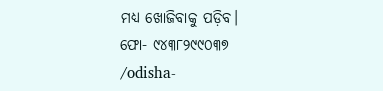ମଧ୍ୟ ଖୋଜିବାକୁ ପଡ଼ିବ।
ଫୋ- ୯୪୩୮୨୯୯୦୩୭
/odisha-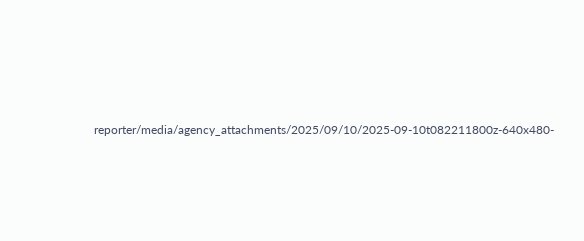reporter/media/agency_attachments/2025/09/10/2025-09-10t082211800z-640x480-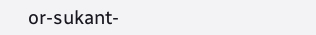or-sukant-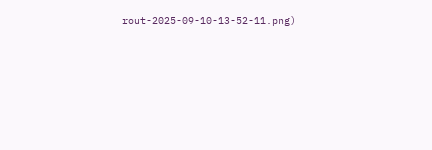rout-2025-09-10-13-52-11.png)